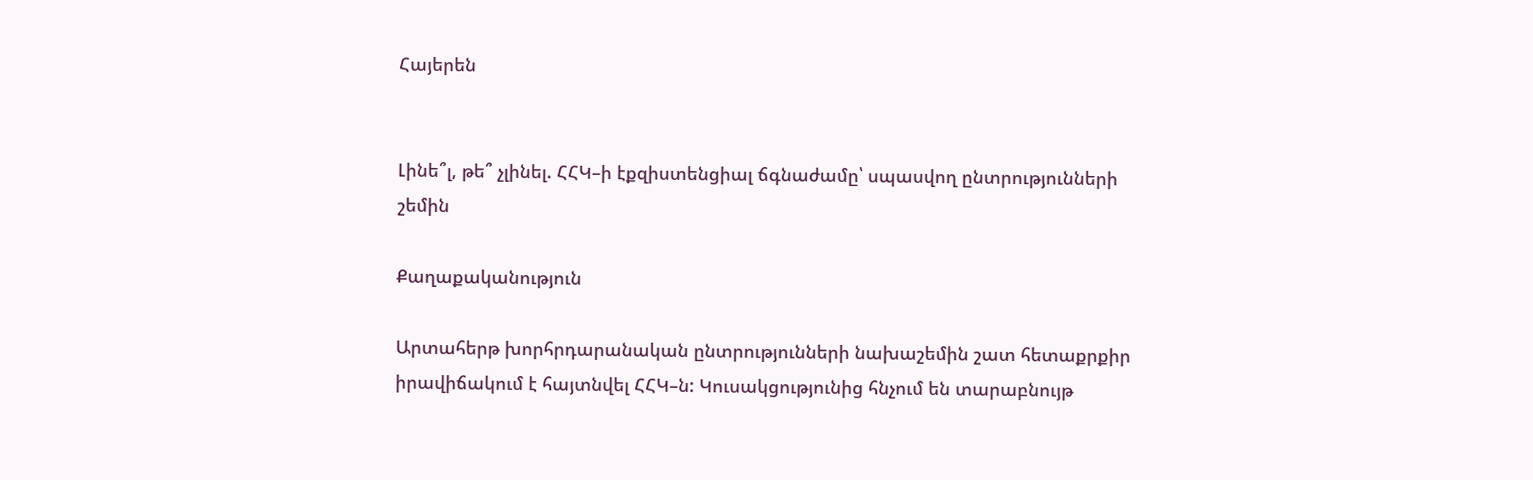Հայերեն


Լինե՞լ, թե՞ չլինել. ՀՀԿ–ի էքզիստենցիալ ճգնաժամը՝ սպասվող ընտրությունների շեմին

Քաղաքականություն

Արտահերթ խորհրդարանական ընտրությունների նախաշեմին շատ հետաքրքիր իրավիճակում է հայտնվել ՀՀԿ–ն: Կուսակցությունից հնչում են տարաբնույթ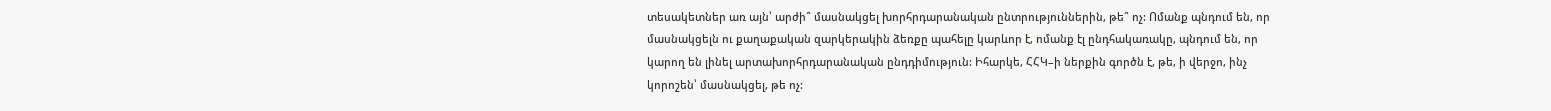տեսակետներ առ այն՝ արժի՞ մասնակցել խորհրդարանական ընտրություններին, թե՞ ոչ: Ոմանք պնդում են, որ մասնակցելն ու քաղաքական զարկերակին ձեռքը պահելը կարևոր է, ոմանք էլ ընդհակառակը, պնդում են, որ կարող են լինել արտախորհրդարանական ընդդիմություն: Իհարկե, ՀՀԿ–ի ներքին գործն է, թե, ի վերջո, ինչ կորոշեն՝ մասնակցել, թե ոչ: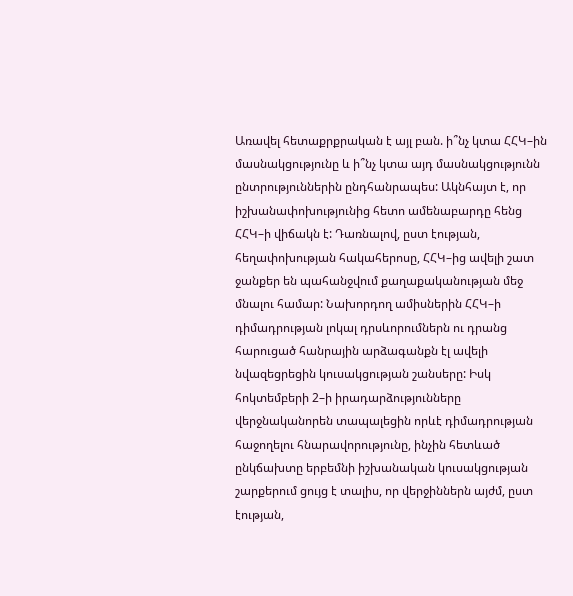Առավել հետաքրքրական է այլ բան. ի՞նչ կտա ՀՀԿ–ին մասնակցությունը և ի՞նչ կտա այդ մասնակցությունն ընտրություններին ընդհանրապես: Ակնհայտ է, որ իշխանափոխությունից հետո ամենաբարդը հենց ՀՀԿ–ի վիճակն է: Դառնալով, ըստ էության, հեղափոխության հակահերոսը, ՀՀԿ–ից ավելի շատ ջանքեր են պահանջվում քաղաքականության մեջ մնալու համար: Նախորդող ամիսներին ՀՀԿ–ի դիմադրության լոկալ դրսևորումներն ու դրանց հարուցած հանրային արձագանքն էլ ավելի նվազեցրեցին կուսակցության շանսերը: Իսկ հոկտեմբերի 2–ի իրադարձությունները վերջնականորեն տապալեցին որևէ դիմադրության հաջողելու հնարավորությունը, ինչին հետևած ընկճախտը երբեմնի իշխանական կուսակցության շարքերում ցույց է տալիս, որ վերջիններն այժմ, ըստ էության,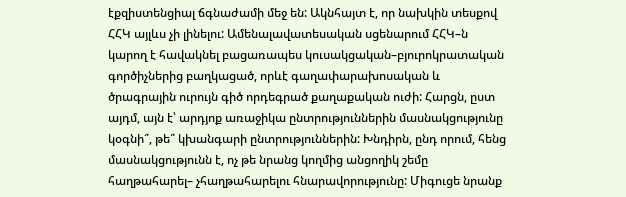էքզիստենցիալ ճգնաժամի մեջ են: Ակնհայտ է, որ նախկին տեսքով ՀՀԿ այլևս չի լինելու: Ամենալավատեսական սցենարում ՀՀԿ–ն կարող է հավակնել բացառապես կուսակցական–բյուրոկրատական գործիչներից բաղկացած, որևէ գաղափարախոսական և ծրագրային ուրույն գիծ որդեգրած քաղաքական ուժի: Հարցն, ըստ այդմ, այն է՝ արդյոք առաջիկա ընտրություններին մասնակցությունը կօգնի՞, թե՞ կխանգարի ընտրություններին: Խնդիրն, ընդ որում, հենց մասնակցությունն է, ոչ թե նրանց կողմից անցողիկ շեմը հաղթահարել– չհաղթահարելու հնարավորությունը: Միգուցե նրանք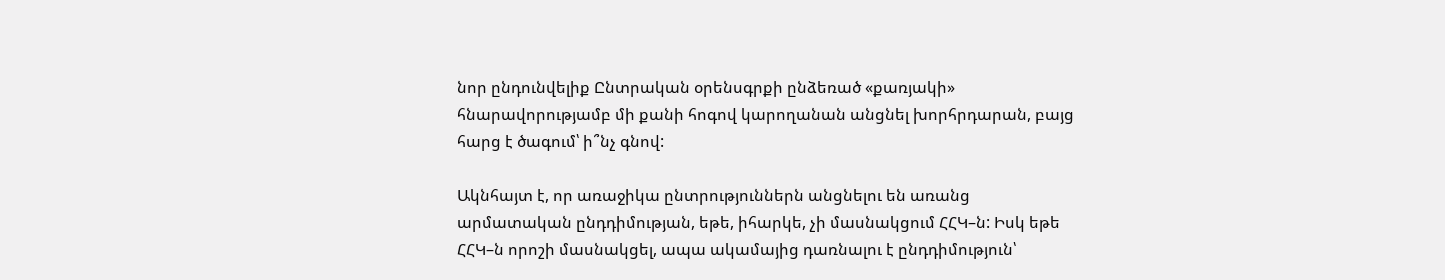նոր ընդունվելիք Ընտրական օրենսգրքի ընձեռած «քառյակի» հնարավորությամբ մի քանի հոգով կարողանան անցնել խորհրդարան, բայց հարց է ծագում՝ ի՞նչ գնով:

Ակնհայտ է, որ առաջիկա ընտրություններն անցնելու են առանց արմատական ընդդիմության, եթե, իհարկե, չի մասնակցում ՀՀԿ–ն: Իսկ եթե ՀՀԿ–ն որոշի մասնակցել, ապա ակամայից դառնալու է ընդդիմություն՝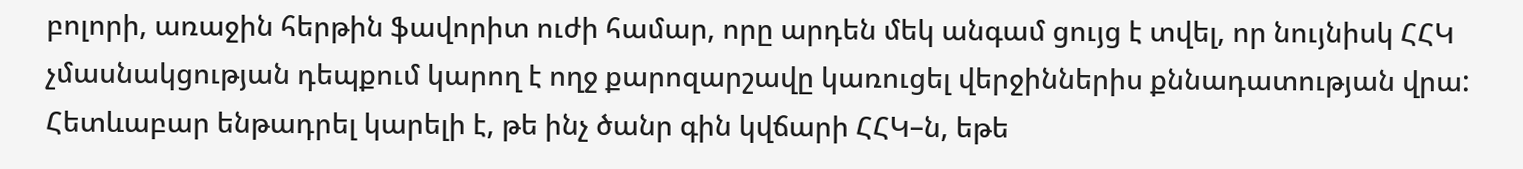բոլորի, առաջին հերթին ֆավորիտ ուժի համար, որը արդեն մեկ անգամ ցույց է տվել, որ նույնիսկ ՀՀԿ չմասնակցության դեպքում կարող է ողջ քարոզարշավը կառուցել վերջիններիս քննադատության վրա: Հետևաբար ենթադրել կարելի է, թե ինչ ծանր գին կվճարի ՀՀԿ–ն, եթե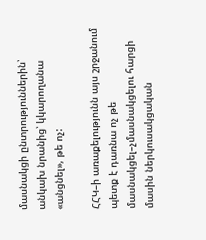մասնակցի ընտրություններին՝ անկախ նրանից՝ կկարողանա «անցնել», թե ոչ:

ՀՀԿ–ի առաքելությունն այս շրջանում պետք է դառնա ոչ թե մասնակցել–չմասնակցելու հարցի մասին ներկուսակցական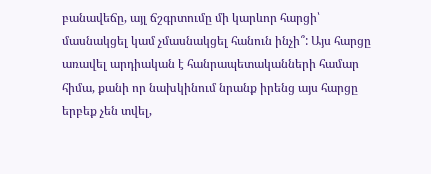բանավեճը, այլ ճշգրտումը մի կարևոր հարցի՝ մասնակցել կամ չմասնակցել հանուն ինչի՞: Այս հարցը առավել արդիական է հանրապետականների համար հիմա, քանի որ նախկինում նրանք իրենց այս հարցը երբեք չեն տվել,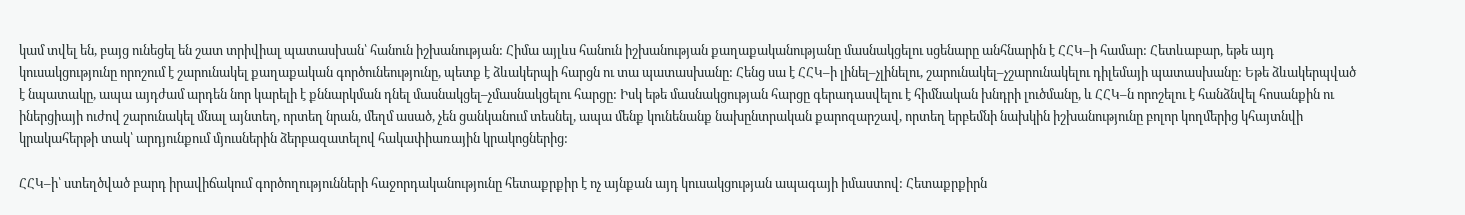կամ տվել են, բայց ունեցել են շատ տրիվիալ պատասխան՝ հանուն իշխանության: Հիմա այլևս հանուն իշխանության քաղաքականությանը մասնակցելու սցենարը անհնարին է ՀՀԿ–ի համար: Հետևաբար, եթե այդ կուսակցությունը որոշում է շարունակել քաղաքական գործունեությունը, պետք է ձևակերպի հարցն ու տա պատասխանը: Հենց սա է ՀՀԿ–ի լինել–չլինելու, շարունակել–չշարունակելու դիլեմայի պատասխանը: Եթե ձևակերպված է նպատակը, ապա այդժամ արդեն նոր կարելի է քննարկման դնել մասնակցել–չմասնակցելու հարցը: Իսկ եթե մասնակցության հարցը գերադասվելու է հիմնական խնդրի լուծմանը, և ՀՀԿ–ն որոշելու է հանձնվել հոսանքին ու իներցիայի ուժով շարունակել մնալ այնտեղ, որտեղ նրան, մեղմ ասած, չեն ցանկանում տեսնել, ապա մենք կունենանք նախընտրական քարոզարշավ, որտեղ երբեմնի նախկին իշխանությունը բոլոր կողմերից կհայտնվի կրակահերթի տակ՝ արդյունքում մյուսներին ձերբազատելով հակափիառային կրակոցներից:

ՀՀԿ–ի՝ ստեղծված բարդ իրավիճակում գործողությունների հաջորդականությունը հետաքրքիր է ոչ այնքան այդ կուսակցության ապագայի իմաստով: Հետաքրքիրն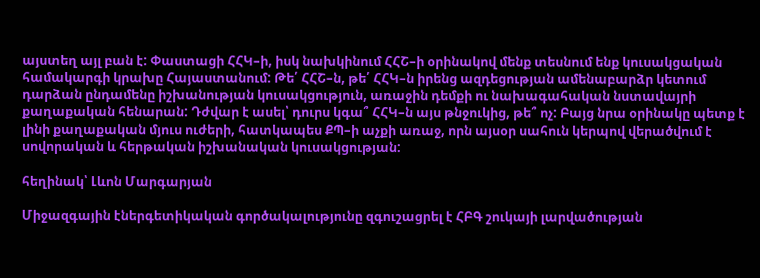այստեղ այլ բան է: Փաստացի ՀՀԿ–ի, իսկ նախկինում ՀՀՇ–ի օրինակով մենք տեսնում ենք կուսակցական համակարգի կրախը Հայաստանում: Թե՛ ՀՀՇ–ն, թե՛ ՀՀԿ–ն իրենց ազդեցության ամենաբարձր կետում դարձան ընդամենը իշխանության կուսակցություն, առաջին դեմքի ու նախագահական նստավայրի քաղաքական հենարան: Դժվար է ասել՝ դուրս կգա՞ ՀՀԿ–ն այս թնջուկից, թե՞ ոչ: Բայց նրա օրինակը պետք է լինի քաղաքական մյուս ուժերի, հատկապես ՔՊ–ի աչքի առաջ, որն այսօր սահուն կերպով վերածվում է սովորական և հերթական իշխանական կուսակցության:

հեղինակ՝ Լևոն Մարգարյան

Միջազգային էներգետիկական գործակալությունը զգուշացրել է ՀԲԳ շուկայի լարվածության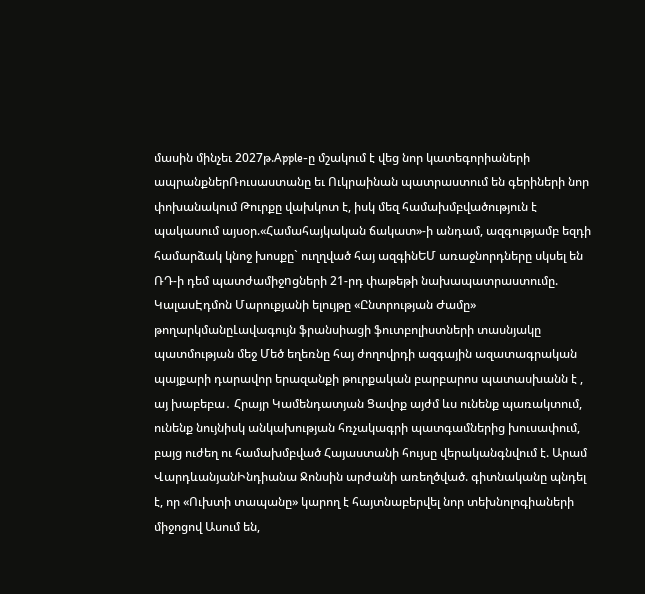մասին մինչեւ 2027թ.Apple-ը մշակում է վեց նոր կատեգորիաների ապրանքներՌուսաստանը եւ Ուկրաինան պատրաստում են գերիների նոր փոխանակում Թուրքը վախկոտ է, իսկ մեզ համախմբվածություն է պակասում այսօր.«Համահայկական ճակատ»-ի անդամ, ազգությամբ եզդի համարձակ կնոջ խոսքը` ուղղված հայ ազգինԵՄ առաջնորդները սկսել են ՌԴ-ի դեմ պատժամիջnցների 21-րդ փաթեթի նախապատրաստումը. ԿալասԷդմոն Մարուքյանի ելույթը «Ընտրության Ժամը» թողարկմանըԼավագույն ֆրանսիացի ֆուտբոլիստների տասնյակը պատմության մեջ Մեծ եղեռնը հայ ժողովրդի ազգային ազատագրական պայքարի դարավոր երազանքի թուրքական բարբարոս պատասխանն է , այ խաբեբա․ Հրայր Կամենդատյան Ցավոք այժմ ևս ունենք պառակտում, ունենք նույնիսկ անկախության հռչակագրի պատգամներից խուսափում, բայց ուժեղ ու համախմբված Հայաստանի հույսը վերականգնվում է. Արամ ՎարդևանյանԻնդիանա Ջոնսին արժանի առեղծված. գիտնականը պնդել է, որ «Ուխտի տապանը» կարող է հայտնաբերվել նոր տեխնոլոգիաների միջոցով Ասում են,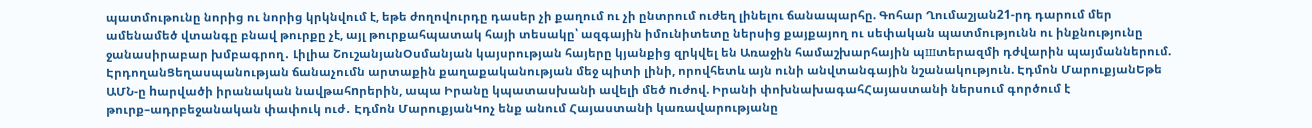պատմութունը նորից ու նորից կրկնվում է, եթե ժողովուրդը դասեր չի քաղում ու չի ընտրում ուժեղ լինելու ճանապարհը. Գոհար Ղումաշյան21-րդ դարում մեր ամենամեծ վտանգը բնավ թուրքը չէ, այլ թուրքահպատակ հայի տեսակը՝ ազգային իմունիտետը ներսից քայքայող ու սեփական պատմությունն ու ինքնությունը ջանասիրաբար խմբագրող․ Լիլիա ՇուշանյանՕսմանյան կայսրության հայերը կյանքից զրկվել են Առաջին համաշխարհային պшտերազմի դժվարին պայմաններում. ԷրդողանՑեղասպանության ճանաչումն արտաքին քաղաքականության մեջ պիտի լինի, որովհետև այն ունի անվտանգային նշանակություն. Էդմոն ՄարուքյանԵթե ԱՄՆ-ը hարվածի իրանական նավթահnրերին, ապա Իրանը կպատասխանի ավելի մեծ nւժով. Իրանի փոխնախագահՀայաստանի ներսում գործում է թուրք–ադրբեջանական փափուկ ուժ․ Էդմոն ՄարուքյանԿոչ ենք անում Հայաստանի կառավարությանը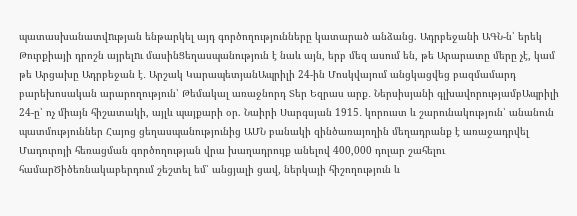պատասխանատվnւթյան ենթարկել այդ գործողությունները կատարած անձանց. Ադրբեջանի ԱԳՆ-ն՝ երեկ Թուրքիայի դրոշն այրելnւ մասինՑեղասպանություն է նաև այն, երբ մեզ ասում են, թե Արարատը մերը չէ, կամ թե Արցախը Ադրբեջան է․ Արշակ ԿարապետյանԱպրիլի 24-ին Մոսկվայում անցկացվեց բազմամարդ բարեխոսական արարողություն՝ Թեմակալ առաջնորդ Տեր Եզրաս արք․ Ներսիսյանի գլխավորությամբԱպրիլի 24-ը՝ ոչ միայն հիշատակի, այլև պայքարի օր. Նաիրի Սարգսյան 1915․ կորուստ և շարունակություն՝ անանուն պատմություններ Հայոց ցեղասպանությունից ԱՄՆ բանակի զինծառայողին մեղադրանք է առաջադրվել Մադուրոյի հեռացման գործողության վրա խաղադրույք անելով 400,000 դոլար շահելու համարԾիծեռնակաբերդում շեշտել եմ՝ անցյալի ցավ, ներկայի հիշողություն և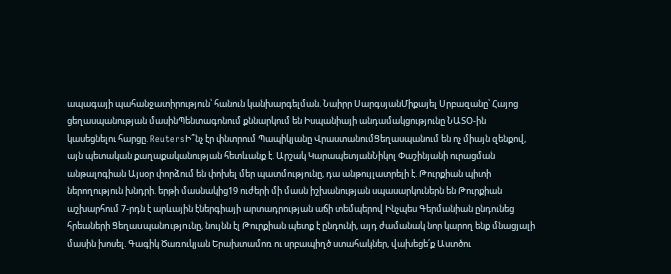ապագայի պահանջատիրություն՝ հանուն կանխարգելման. Նաիրր ՍարգսյանՄիքայել Սրբազանը՝ Հայոց ցեղասպանության մասինՊենտագոնում քննարկում են Իսպանիայի անդամակցությունը ՆԱՏՕ-ին կասեցնելու հարցը. ReutersԻ՞նչ էր փնտրում Պապիկյանը ՎրաստանումՑեղասպանում են ոչ միայն զենքով, այն պետական քաղաքականության հետևանք է. Արշակ ԿարապետյանՆիկոլ Փաշինյանի ուրացման անթալոգիան Այսօր փորձում են փոխել մեր պատմությունը, դա անթույլատրելի է. Թուրքիան պիտի ներողություն խնդրի. երթի մասնակից19 ուժերի մի մասն իշխանության սպասարկուներն են Թուրքիան աշխարհում 7-րդն է արևային էներգիայի արտադրության աճի տեմպերով Ինչպես Գերմանիան ընդունեց հրեաների Ցեղաuպանnւթյnւնը, նույնն էլ Թուրքիան պետք է ընդունի, այդ ժամանակ նոր կարող ենք մնացյալի մասին խոսել. Գագիկ Ծառուկյան Երախտամոռ ու սրբապիղծ ստահակներ, վախեցե՛ք Աստծու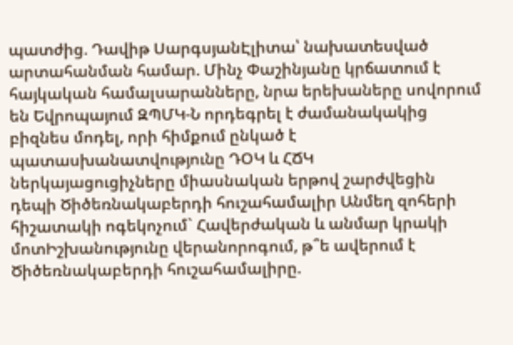պատժից. Դավիթ ՍարգսյանԷլիտա՝ նախատեսված արտահանման համար. Մինչ Փաշինյանը կրճատում է հայկական համալսարանները, նրա երեխաները սովորում են Եվրոպայում ԶՊՄԿ-Ն որդեգրել է ժամանակակից բիզնես մոդել, որի հիմքում ընկած է պատասխանատվությունը ԴՕԿ և ՀՃԿ ներկայացուցիչները միասնական երթով շարժվեցին դեպի Ծիծեռնակաբերդի հուշահամալիր Անմեղ զոհերի հիշատակի ոգեկոչում` Հավերժական և անմար կրակի մոտԻշխանությունը վերանորոգում, թ՞ե ավերում է Ծիծեռնակաբերդի հուշահամալիրը.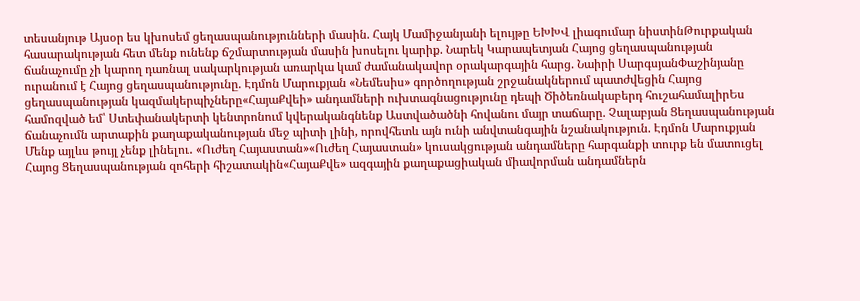տեսանյութ Այսօր ես կխոսեմ ցեղասպանությունների մասին. Հայկ Մամիջանյանի ելույթը ԵԽԽՎ լիագումար նիստինԹուրքական հասարակության հետ մենք ունենք ճշմարտության մասին խոսելու կարիք. Նարեկ Կարապետյան Հայոց ցեղասպանության ճանաչումը չի կարող դառնալ սակարկության առարկա կամ ժամանակավոր օրակարգային հարց. Նաիրի ՍարգսյանՓաշինյանը ուրանում է Հայոց ցեղասպանությունը. Էդմոն Մարուքյան «Նեմեսիս» գործողության շրջանակներում պատժվեցին Հայոց ցեղասպանության կազմակերպիչները«ՀայաՔվեի» անդամների ուխտագնացությունը դեպի Ծիծեռնակաբերդ հուշահամալիրԵս համոզված եմ՝ Ստեփանակերտի կենտրոնում կվերականգնենք Աստվածածնի հովանու մայր տաճարը. Չալաբյան Ցեղասպանության ճանաչումն արտաքին քաղաքականության մեջ պիտի լինի, որովհետև այն ունի անվտանգային նշանակություն. Էդմոն Մարուքյան Մենք այլևս թույլ չենք լինելու․ «Ուժեղ Հայաստան»«Ուժեղ Հայաստան» կուսակցության անդամները հարգանքի տուրք են մատուցել Հայոց Ցեղասպանության զոհերի հիշատակին«ՀայաՔվե» ազգային քաղաքացիական միավորման անդամներն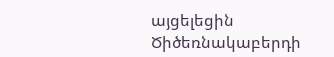այցելեցին Ծիծեռնակաբերդի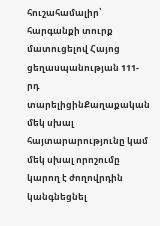հուշահամալիր՝ հարգանքի տուրք մատուցելով Հայոց ցեղասպանության 111-րդ տարելիցինՔաղաքական մեկ սխալ հայտարարությունը կամ մեկ սխալ որոշումը կարող է ժողովրդին կանգնեցնել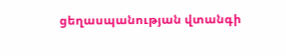ցեղասպանության վտանգի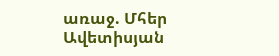առաջ. Մհեր Ավետիսյան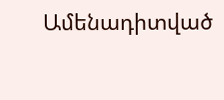Ամենադիտված